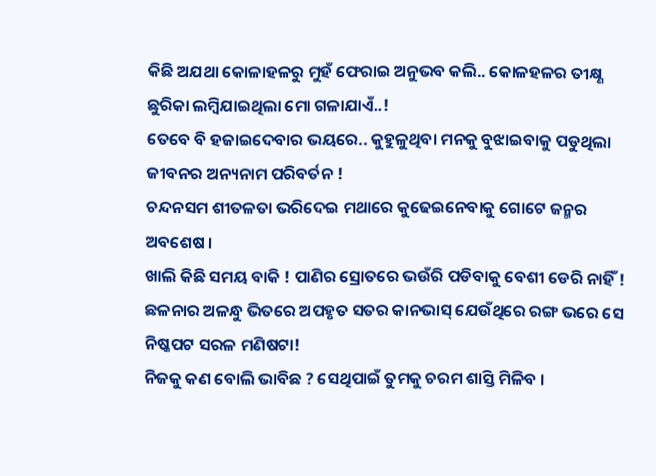କିଛି ଅଯଥା କୋଳାହଳରୁ ମୁହଁ ଫେରାଇ ଅନୁଭବ କଲି.. କୋଳହଳର ତୀକ୍ଷ୍ଣ ଛୁରିକା ଲମ୍ବିଯାଇଥିଲା ମୋ ଗଳାଯାଏଁ..!
ତେବେ ବି ହଜାଇଦେବାର ଭୟରେ.. କୁହୁଳୁଥିବା ମନକୁ ବୁଝାଇବାକୁ ପଡୁଥିଲା ଜୀବନର ଅନ୍ୟନାମ ପରିବର୍ତନ !
ଚନ୍ଦନସମ ଶୀତଳତା ଭରିଦେଇ ମଥାରେ କୁଢେଇନେବାକୁ ଗୋଟେ ଜନ୍ମର ଅବଶେଷ ।
ଖାଲି କିଛି ସମୟ ବାକି ! ପାଣିର ସ୍ରୋତରେ ଭଉଁରି ପଡିବାକୁ ବେଶୀ ଡେରି ନାହିଁ !
ଛଳନାର ଅଳନ୍ଧୁ ଭିତରେ ଅପହୃତ ସତର କାନଭାସ୍ ଯେଉଁଥିରେ ରଙ୍ଗ ଭରେ ସେ ନିଷ୍କପଟ ସରଳ ମଣିଷଟା!
ନିଜକୁ କଣ ବୋଲି ଭାବିଛ ? ସେଥିପାଇଁ ତୁମକୁ ଚରମ ଶାସ୍ତି ମିଳିବ ।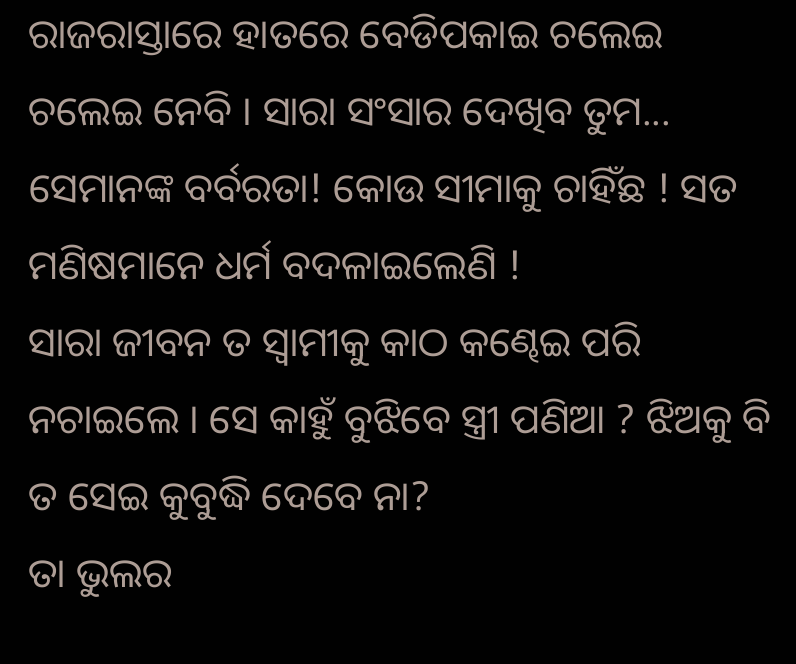ରାଜରାସ୍ତାରେ ହାତରେ ବେଡିପକାଇ ଚଲେଇ ଚଲେଇ ନେବି । ସାରା ସଂସାର ଦେଖିବ ତୁମ...
ସେମାନଙ୍କ ବର୍ବରତା! କୋଉ ସୀମାକୁ ଚାହିଁଛ ! ସତ ମଣିଷମାନେ ଧର୍ମ ବଦଳାଇଲେଣି !
ସାରା ଜୀବନ ତ ସ୍ୱାମୀକୁ କାଠ କଣ୍ଢେଇ ପରି ନଚାଇଲେ । ସେ କାହୁଁ ବୁଝିବେ ସ୍ତ୍ରୀ ପଣିଆ ? ଝିଅକୁ ବି ତ ସେଇ କୁବୁଦ୍ଧି ଦେବେ ନା?
ତା ଭୁଲର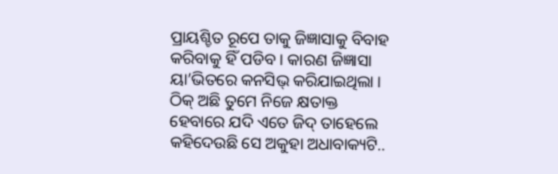ପ୍ରାୟଶ୍ଚିତ ରୂପେ ତାକୁ ଜିଜ୍ଞାସାକୁ ବିବାହ କରିବାକୁ ହିଁ ପଡିବ । କାରଣ ଜିଜ୍ଞାସା ୟା’ଭିତରେ କନସିଭ୍ କରିଯାଇଥିଲା ।
ଠିକ୍ ଅଛି ତୁମେ ନିଜେ କ୍ଷତାକ୍ତ ହେବାରେ ଯଦି ଏତେ ଜିଦ୍ ତାହେଲେ କହିଦେଉଛି ସେ ଅକୁହା ଅଧାବାକ୍ୟଟି..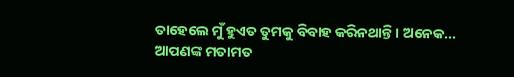ତାହେଲେ ମୁଁ ହୁଏତ ତୁମକୁ ବିବାହ କରିନଥାନ୍ତି । ଅନେକ...
ଆପଣଙ୍କ ମତାମତ